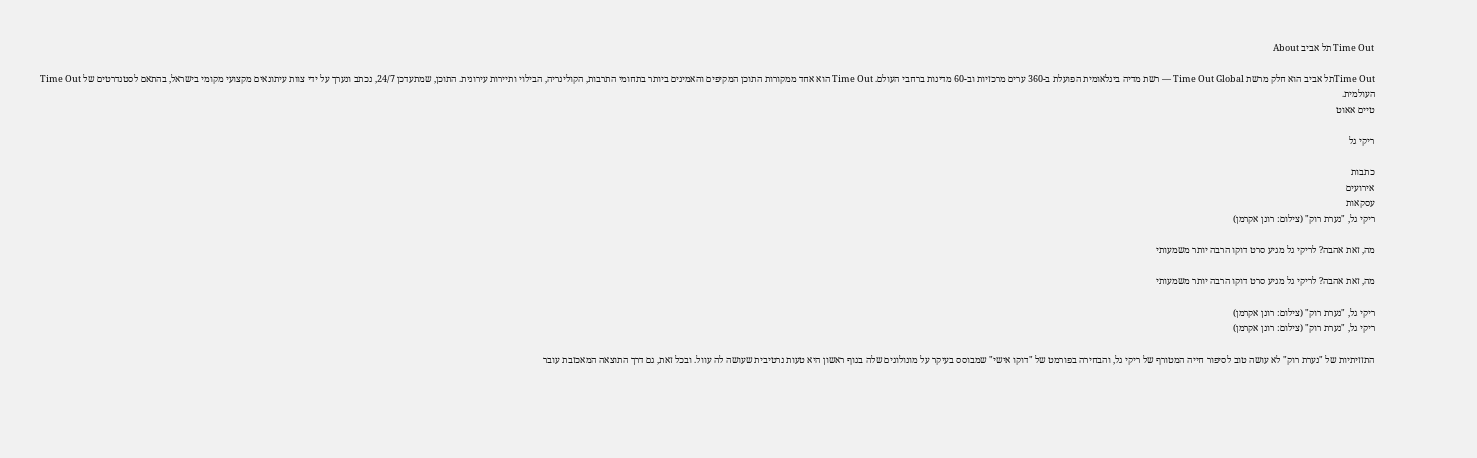Time Out תל אביב About

Time Outתל אביב הוא חלק מרשת Time Out Global — רשת מדיה בינלאומית הפועלת ב-360 ערים מרכזיות וב-60 מדינות ברחבי העולם. Time Out הוא אחד ממקורות התוכן המקיפים והאמינים ביותר בתחומי התרבות, הקולינריה, הבילוי ותיירות עירונית. התוכן, שמתעדכן 24/7, נכתב ונערך על ידי צוות עיתונאים מקצועי מקומי בישראל, בהתאם לסטנדרטים של Time Out העולמית.
טיים אאוט

ריקי גל

כתבות
אירועים
עסקאות
ריקי גל, "נערת רוק" (צילום: רונן אקרמן)

מה, זאת אהבה? לריקי גל מגיע סרט דוקו הרבה יותר משמעותי

מה, זאת אהבה? לריקי גל מגיע סרט דוקו הרבה יותר משמעותי

ריקי גל, "נערת רוק" (צילום: רונן אקרמן)
ריקי גל, "נערת רוק" (צילום: רונן אקרמן)

התזזיתיות של "נערת רוק" לא עושה טוב לסיפור חייה המטורף של ריקי גל, והבחירה בפורמט של "דוקו אישי" שמבוסס בעיקר על מונולוגים שלה בגוף ראשון היא טעות נרטיבית שעושה לה עוול. ובכל זאת, גם דרך התוצאה המאכזבת עובר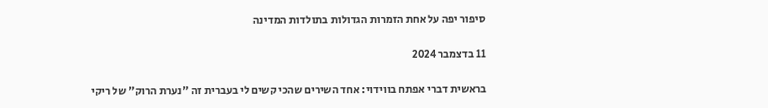סיפור יפה על אחת הזמרות הגדולות בתולדות המדינה

11 בדצמבר 2024

בראשית דברי אפתח בווידוי: אחד השירים שהכי קשים לי בעברית זה "נערת הרוק" של ריקי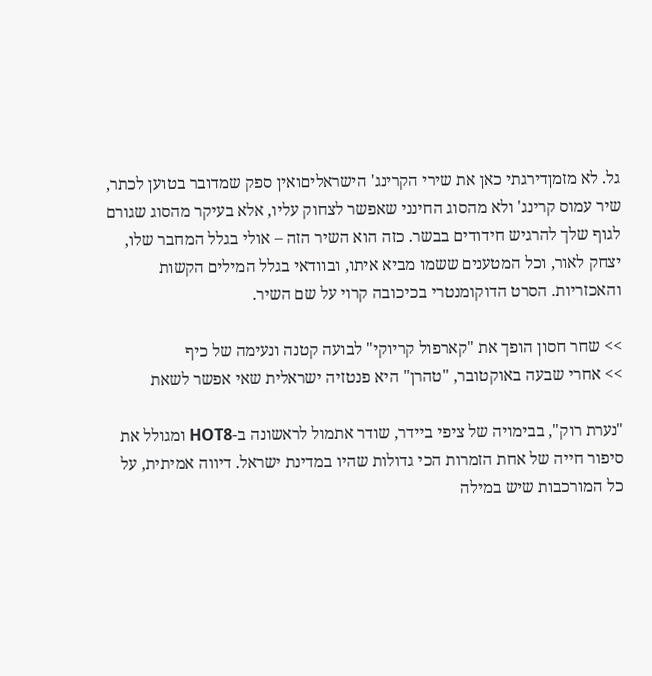גל. לא מזמןדירגתי כאן את שירי הקרינג' הישראליםואין ספק שמדובר בטוען לכתר, שיר עמוס קרינג' ולא מהסוג החינני שאפשר לצחוק עליו, אלא בעיקר מהסוג שגורם לגוף שלך להרגיש חידודים בבשר. כזה הוא השיר הזה – אולי בגלל המחבר שלו, יצחק לאור, וכל המטענים ששמו מביא איתו, ובוודאי בגלל המילים הקשות והאכזריות. הסרט הדוקומנטרי בכיכובה קרוי על שם השיר.

>> שחר חסון הופך את "קארפול קריוקי" לבועה קטנה ונעימה של כיף
>> אחרי שבעה באוקטובר, "טהרן" היא פנטזיה ישראלית שאי אפשר לשאת

"נערת רוק", בבימויה של ציפי ביידר, שודר אתמול לראשונה ב-HOT8 ומגולל את סיפור חייה של אחת הזמרות הכי גדולות שהיו במדינת ישראל. דיווה אמיתית, על כל המורכבות שיש במילה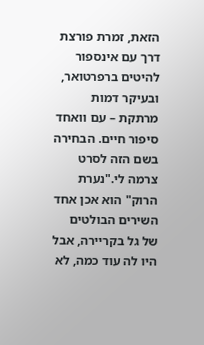הזאת, זמרת פורצת דרך עם אינספור להיטים ברפרטואר, ובעיקר דמות מרתקת – עם וואחד סיפור חיים. הבחירה בשם הזה לסרט צרמה לי."נערת הרוק" הוא אכן אחד השירים הבולטים של גל בקריירה, אבל היו לה עוד כמה, לא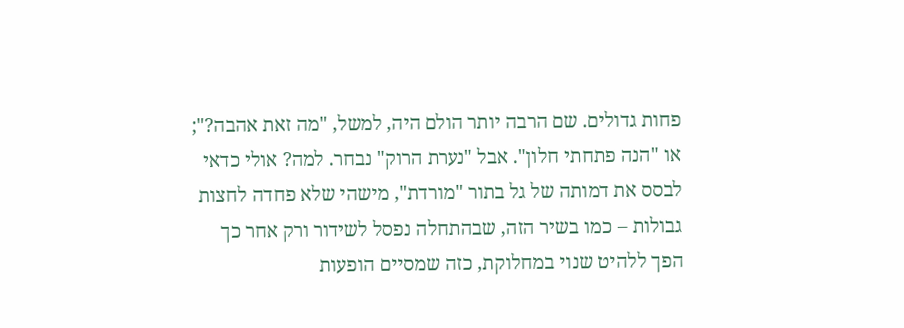פחות גדולים. שם הרבה יותר הולם היה, למשל, "מה זאת אהבה?"; או "הנה פתחתי חלון". אבל "נערת הרוק" נבחר. למה? אולי כדאי לבסס את דמותה של גל בתור "מורדת", מישהי שלא פחדה לחצות גבולות – כמו בשיר הזה, שבהתחלה נפסל לשידור ורק אחר כך הפך ללהיט שנוי במחלוקת, כזה שמסיים הופעות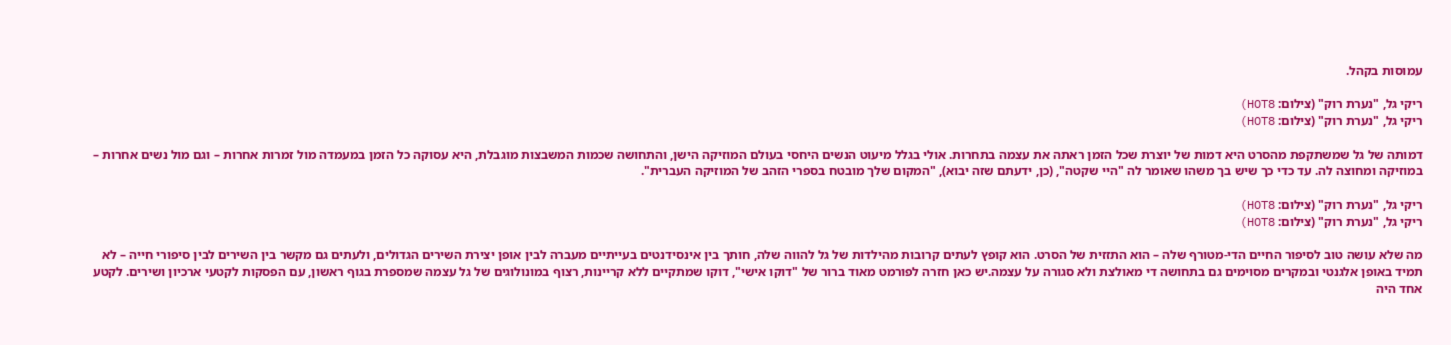עמוסות בקהל.

ריקי גל, "נערת רוק" (צילום: HOT8)
ריקי גל, "נערת רוק" (צילום: HOT8)

דמותה של גל שמשתקפת מהסרט היא דמות של יוצרת שכל הזמן ראתה את עצמה בתחרות. אולי בגלל מיעוט הנשים היחסי בעולם המוזיקה הישן, והתחושה שכמות המשבצות מוגבלת, היא עסוקה כל הזמן במעמדה מול זמרות אחרות – וגם מול נשים אחרות – במוזיקה ומחוצה לה. עד כדי כך שיש בך משהו שאומר לה "היי שקטה", (כן, ידעתם שזה יבוא), "המקום שלך מובטח בספרי הזהב של המוזיקה העברית".

ריקי גל, "נערת רוק" (צילום: HOT8)
ריקי גל, "נערת רוק" (צילום: HOT8)

מה שלא עושה טוב לסיפור החיים הדי-מטורף שלה – הוא התזזית של הסרט. הוא קופץ לעתים קרובות מהילדות של גל להווה שלה, חותך בין אינסידנטים בעייתיים מעברה לבין אופן יצירת השירים הגדולים, ולעתים גם מקשר בין השירים לבין סיפורי חייה – לא תמיד באופן אלגנטי ובמקרים מסוימים גם בתחושה די מאולצת ולא סגורה על עצמה.יש כאן חזרה לפורמט מאוד ברור של "דוקו אישי", דוקו שמתקיים ללא קריינות, רצוף במונולוגים של גל עצמה שמספרת בגוף ראשון, עם הפסקות לקטעי ארכיון ושירים. לקטע אחד היה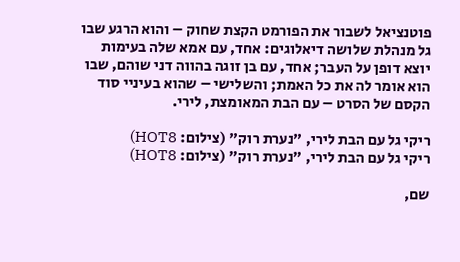פוטנציאל לשבור את הפורמט הקצת שחוק – והוא הרגע שבו גל מנהלת שלושה דיאלוגים: אחד, עם אמא שלה בעימות יוצא דופן על העבר; אחד, עם בן זוגה בהווה דני שוהם, שבו הוא אומר לה את כל האמת; והשלישי – שהוא בעיניי סוד הקסם של הסרט – עם הבת המאומצת, לירי.

ריקי גל עם הבת לירי, "נערת רוק" (צילום: HOT8)
ריקי גל עם הבת לירי, "נערת רוק" (צילום: HOT8)

שם,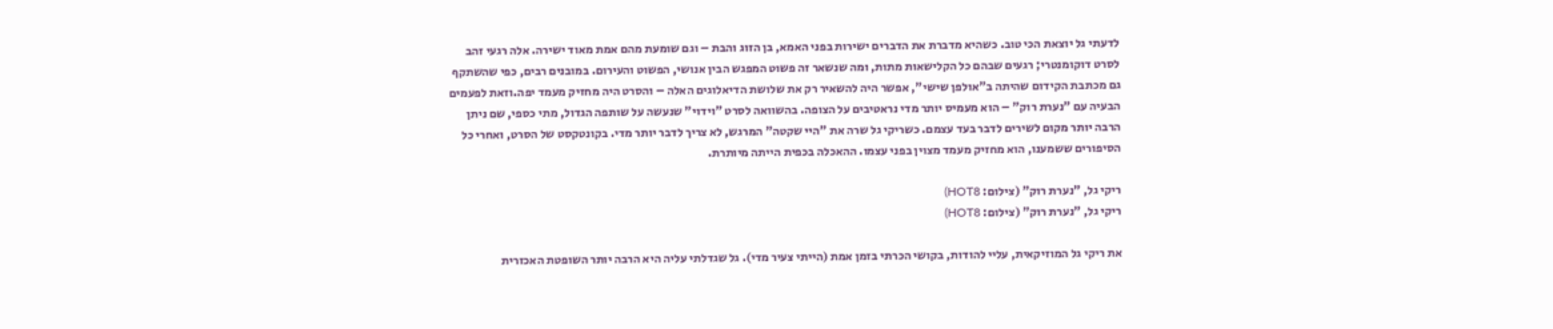לדעתי גל יוצאת הכי טוב. כשהיא מדברת את הדברים ישירות בפני האמא, בן הזוג והבת – וגם שומעת מהם אמת מאוד ישירה. אלה רגעי זהב לסרט דוקומנטרי; רגעים שבהם כל הקלישאות מתות, ומה שנשאר זה פשוט המפגש הבין אנושי, הפשוט והעירום. במובנים רבים, כפי שהשתקף גם מכתבת הקידום שהיתה ב"אולפן שישי", אפשר היה להשאיר רק את שלושת הדיאלוגים האלה – והסרט היה מחזיק מעמד יפה.וזאת לפעמים הבעיה עם "נערת רוק" – הוא מעמיס יותר מדי נראטיבים על הצופה. בהשוואה לסרט "וידוי" שנעשה על שותפה הגדול, מתי כספי, שם ניתן הרבה יותר מקום לשירים לדבר בעד עצמם. כשריקי גל שרה את "היי שקטה" המרגש, לא צריך לדבר יותר מדי. בקונטקסט של הסרט, ואחרי כל הסיפורים ששמענו, הוא מחזיק מעמד מצוין בפני עצמו. ההאכלה בכפית הייתה מיותרת.

ריקי גל, "נערת רוק" (צילום: HOT8)
ריקי גל, "נערת רוק" (צילום: HOT8)

את ריקי גל המוזיקאית, עליי להודות, בקושי הכרתי בזמן אמת (הייתי צעיר מדי). גל שגדלתי עליה היא הרבה יותר השופטת האכזרית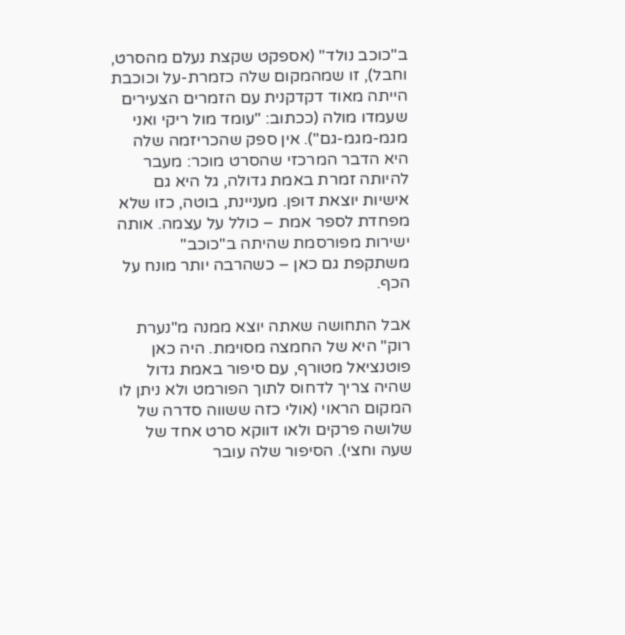ב"כוכב נולד" (אספקט שקצת נעלם מהסרט, וחבל), זו שמהמקום שלה כזמרת-על וכוכבת הייתה מאוד דקדקנית עם הזמרים הצעירים שעמדו מולה (ככתוב: "עומד מול ריקי ואני מגמ-מגמ-גם"). אין ספק שהכריזמה שלה היא הדבר המרכזי שהסרט מוכר: מעבר להיותה זמרת באמת גדולה, גל היא גם אישיות יוצאת דופן. מעניינת, בוטה, כזו שלא מפחדת לספר אמת – כולל על עצמה. אותה ישירות מפורסמת שהיתה ב"כוכב" משתקפת גם כאן – כשהרבה יותר מונח על הכף.

אבל התחושה שאתה יוצא ממנה מ"נערת רוק" היא של החמצה מסוימת. היה כאן פוטנציאל מטורף, עם סיפור באמת גדול שהיה צריך לדחוס לתוך הפורמט ולא ניתן לו המקום הראוי (אולי כזה ששווה סדרה של שלושה פרקים ולאו דווקא סרט אחד של שעה וחצי). הסיפור שלה עובר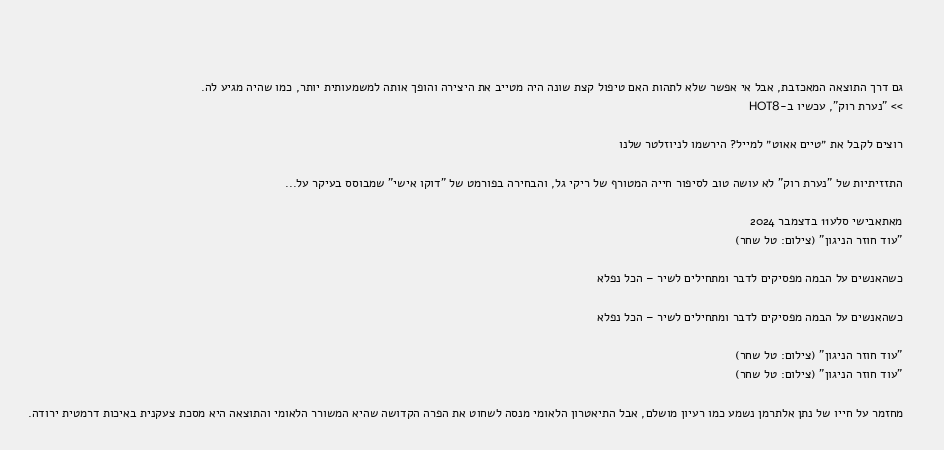גם דרך התוצאה המאכזבת, אבל אי אפשר שלא לתהות האם טיפול קצת שונה היה מטייב את היצירה והופך אותה למשמעותית יותר, כמו שהיה מגיע לה.
>> "נערת רוק", עכשיו ב-HOT8

רוצים לקבל את ״טיים אאוט״ למייל? הירשמו לניוזלטר שלנו

התזזיתיות של "נערת רוק" לא עושה טוב לסיפור חייה המטורף של ריקי גל, והבחירה בפורמט של "דוקו אישי" שמבוסס בעיקר על...

מאתאבישי סלע11 בדצמבר 2024
"עוד חוזר הניגון" (צילום: טל שחר)

כשהאנשים על הבמה מפסיקים לדבר ומתחילים לשיר – הכל נפלא

כשהאנשים על הבמה מפסיקים לדבר ומתחילים לשיר – הכל נפלא

"עוד חוזר הניגון" (צילום: טל שחר)
"עוד חוזר הניגון" (צילום: טל שחר)

מחזמר על חייו של נתן אלתרמן נשמע כמו רעיון מושלם, אבל התיאטרון הלאומי מנסה לשחוט את הפרה הקדושה שהיא המשורר הלאומי והתוצאה היא מסכת צעקנית באיכות דרמטית ירודה.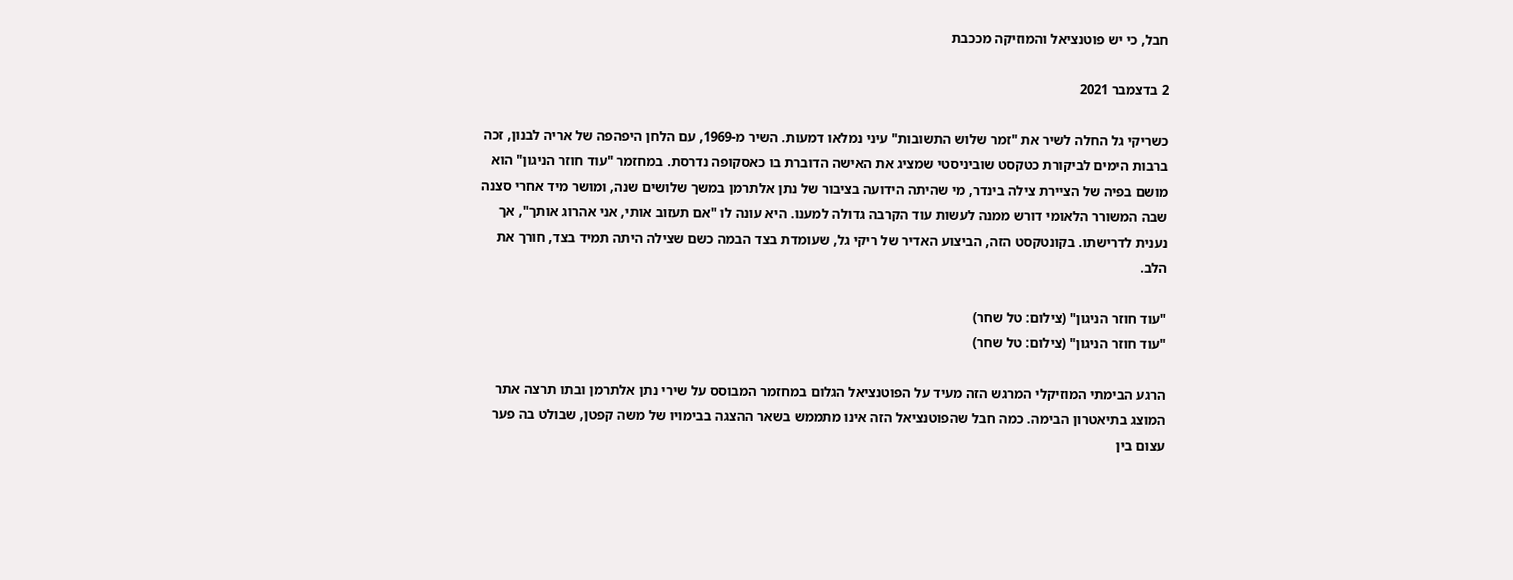חבל, כי יש פוטנציאל והמוזיקה מככבת

2 בדצמבר 2021

כשריקי גל החלה לשיר את "זמר שלוש התשובות" עיני נמלאו דמעות. השיר מ-1969, עם הלחן היפהפה של אריה לבנון, זכה ברבות הימים לביקורת כטקסט שוביניסטי שמציג את האישה הדוברת בו כאסקופה נדרסת. במחזמר "עוד חוזר הניגון" הוא מושם בפיה של הציירת צילה בינדר, מי שהיתה הידועה בציבור של נתן אלתרמן במשך שלושים שנה, ומושר מיד אחרי סצנה שבה המשורר הלאומי דורש ממנה לעשות עוד הקרבה גדולה למענו. היא עונה לו "אם תעזוב אותי, אני אהרוג אותך", אך נענית לדרישתו. בקונטקסט הזה, הביצוע האדיר של ריקי גל, שעומדת בצד הבמה כשם שצילה היתה תמיד בצד, חורך את הלב.

"עוד חוזר הניגון" (צילום: טל שחר)
"עוד חוזר הניגון" (צילום: טל שחר)

הרגע הבימתי המוזיקלי המרגש הזה מעיד על הפוטנציאל הגלום במחזמר המבוסס על שירי נתן אלתרמן ובתו תרצה אתר המוצג בתיאטרון הבימה. כמה חבל שהפוטנציאל הזה אינו מתממש בשאר ההצגה בבימויו של משה קפטן, שבולט בה פער עצום בין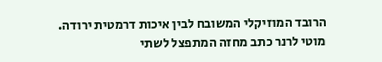הרובד המוזיקלי המשובח לבין איכות דרמטית ירודה. מוטי לרנר כתב מחזה המתפצל לשתי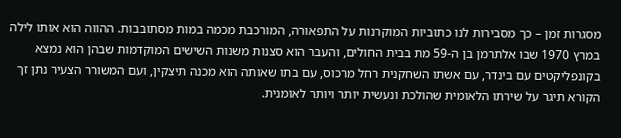מסגרות זמן – כך מסבירות לנו כתוביות המוקרנות על התפאורה, המורכבת מכמה במות מסתובבות. ההווה הוא אותו לילה במרץ 1970 שבו אלתרמן בן ה-59 מת בבית החולים, והעבר הוא סצנות משנות השישים המוקדמות שבהן הוא נמצא בקונפליקטים עם בינדר, עם אשתו השחקנית רחל מרכוס, עם בתו שאותה הוא מכנה תיצקין, ועם המשורר הצעיר נתן זך הקורא תיגר על שירתו הלאומית שהולכת ונעשית יותר ויותר לאומנית.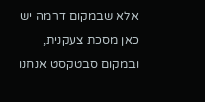אלא שבמקום דרמה יש כאן מסכת צעקנית, ובמקום סבטקסט אנחנו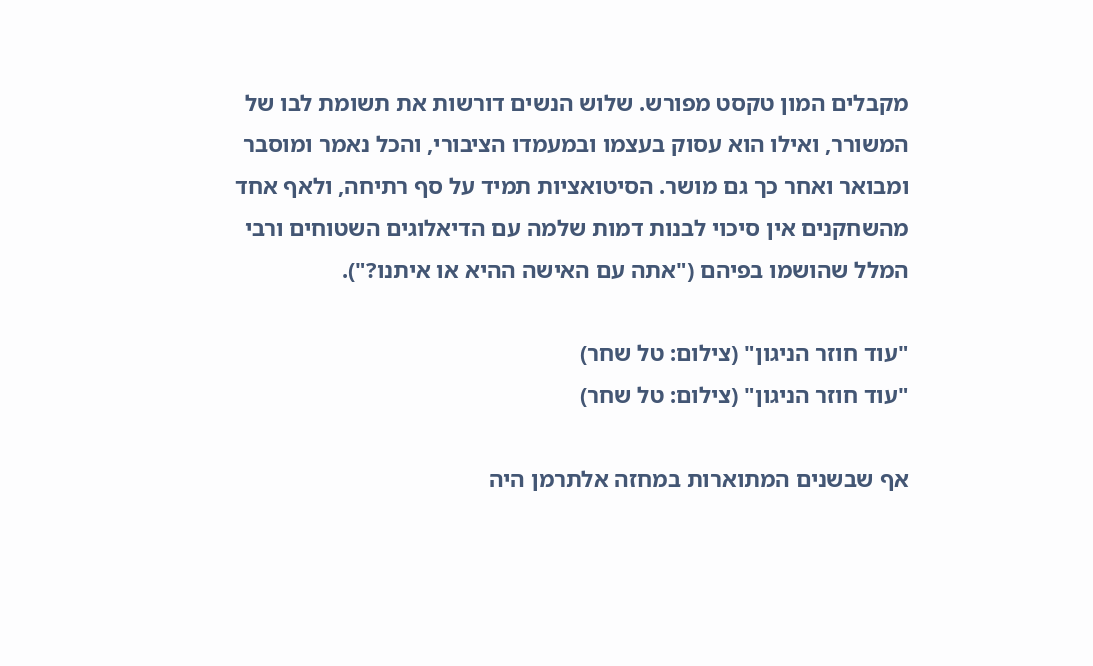מקבלים המון טקסט מפורש. שלוש הנשים דורשות את תשומת לבו של המשורר, ואילו הוא עסוק בעצמו ובמעמדו הציבורי, והכל נאמר ומוסבר ומבואר ואחר כך גם מושר. הסיטואציות תמיד על סף רתיחה, ולאף אחד מהשחקנים אין סיכוי לבנות דמות שלמה עם הדיאלוגים השטוחים ורבי המלל שהושמו בפיהם ("אתה עם האישה ההיא או איתנו?").

"עוד חוזר הניגון" (צילום: טל שחר)
"עוד חוזר הניגון" (צילום: טל שחר)

אף שבשנים המתוארות במחזה אלתרמן היה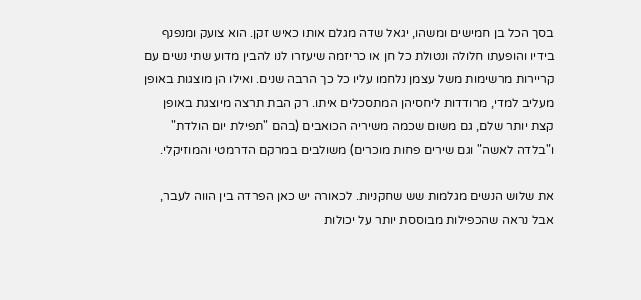בסך הכל בן חמישים ומשהו, יגאל שדה מגלם אותו כאיש זקן. הוא צועק ומנפנף בידיו והופעתו חלולה ונטולת כל חן או כריזמה שיעזרו לנו להבין מדוע שתי נשים עם קריירות מרשימות משל עצמן נלחמו עליו כל כך הרבה שנים. ואילו הן מוצגות באופן מעליב למדי, מרודדות ליחסיהן המתסכלים איתו. רק הבת תרצה מיוצגת באופן קצת יותר שלם, גם משום שכמה משיריה הכואבים (בהם "תפילת יום הולדת" ו"בלדה לאשה" וגם שירים פחות מוכרים) משולבים במרקם הדרמטי והמוזיקלי.

את שלוש הנשים מגלמות שש שחקניות. לכאורה יש כאן הפרדה בין הווה לעבר, אבל נראה שהכפילות מבוססת יותר על יכולות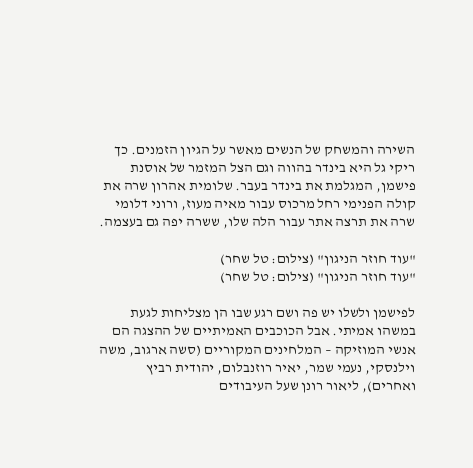השירה והמשחק של הנשים מאשר על הגיון הזמנים. כך ריקי גל היא בינדר בהווה וגם הצל המזמר של אוסנת פישמן, המגלמת את בינדר בעבר. שלומית אהרון שרה את קולה הפנימי רחל מרכוס עבור מאיה מעוז, ורוני דלומי שרה את תרצה אתר עבור הלה שלו, ששרה יפה גם בעצמה.

"עוד חוזר הניגון" (צילום: טל שחר)
"עוד חוזר הניגון" (צילום: טל שחר)

לפישמן ולשלו יש פה ושם רגע שבו הן מצליחות לגעת במשהו אמיתי. אבל הכוכבים האמיתיים של ההצגה הם אנשי המוזיקה – המלחינים המקוריים (סשה ארגוב, משה וילנסקי, נעמי שמר, יאיר רוזנבלום, יהודית רביץ ואחרים), ליאור רונן שעל העיבודים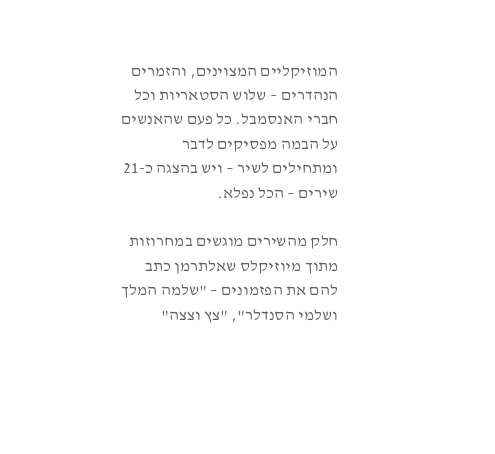המוזיקליים המצוינים, והזמרים הנהדרים – שלוש הסטאריות וכל חברי האנסמבל. כל פעם שהאנשים על הבמה מפסיקים לדבר ומתחילים לשיר – ויש בהצגה כ-21 שירים – הכל נפלא.

חלק מהשירים מוגשים במחרוזות מתוך מיוזיקלס שאלתרמן כתב להם את הפזמונים – "שלמה המלך ושלמי הסנדלר", "צץ וצצה"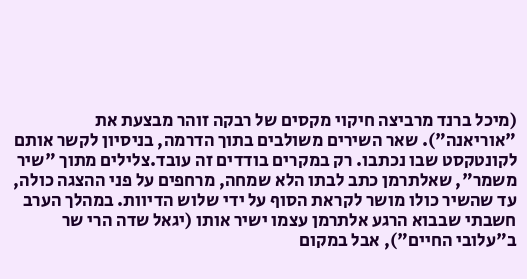(מיכל ברנד מרביצה חיקוי מקסים של רבקה זוהר מבצעת את "אוריאנה"). שאר השירים משולבים בתוך הדרמה, בניסיון לקשר אותם לקונטקסט שבו נכתבו. רק במקרים בודדים זה עובד.צלילים מתוך "שיר משמר", שאלתרמן כתב לבתו הלא שמחה, מרחפים על פני ההצגה כולה, עד שהשיר כולו מושר לקראת הסוף על ידי שלוש הדיוות. במהלך הערב חשבתי שבבוא הרגע אלתרמן עצמו ישיר אותו (יגאל שדה הרי שר ב"עלובי החיים"), אבל במקום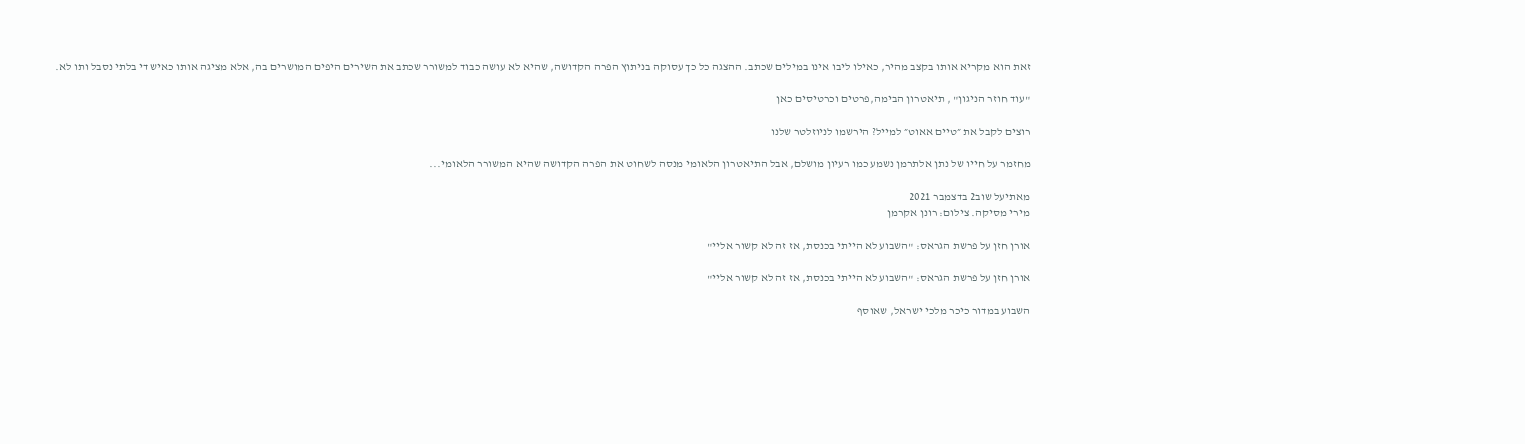זאת הוא מקריא אותו בקצב מהיר, כאילו ליבו אינו במילים שכתב. ההצגה כל כך עסוקה בניתוץ הפרה הקדושה, שהיא לא עושה כבוד למשורר שכתב את השירים היפים המושרים בה, אלא מציגה אותו כאיש די בלתי נסבל ותו לא.

"עוד חוזר הניגון" , תיאטרון הבימה,פרטים וכרטיסים כאן

רוצים לקבל את ״טיים אאוט״ למייל? הירשמו לניוזלטר שלנו

מחזמר על חייו של נתן אלתרמן נשמע כמו רעיון מושלם, אבל התיאטרון הלאומי מנסה לשחוט את הפרה הקדושה שהיא המשורר הלאומי...

מאתיעל שוב2 בדצמבר 2021
מירי מסיקה. צילום: רונן אקרמן

אורן חזן על פרשת הגראס: "השבוע לא הייתי בכנסת, אז זה לא קשור אליי"

אורן חזן על פרשת הגראס: "השבוע לא הייתי בכנסת, אז זה לא קשור אליי"

השבוע במדור כיכר מלכי ישראל, שאוסף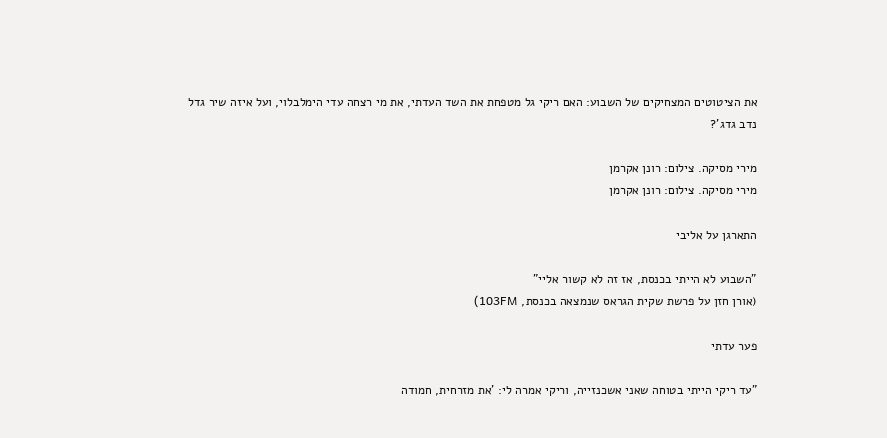את הציטוטים המצחיקים של השבוע: האם ריקי גל מטפחת את השד העדתי, את מי רצחה עדי הימלבלוי, ועל איזה שיר גדל נדב גדג'?

מירי מסיקה. צילום: רונן אקרמן
מירי מסיקה. צילום: רונן אקרמן

התארגן על אליבי

"השבוע לא הייתי בכנסת, אז זה לא קשור אליי"
(אורן חזן על פרשת שקית הגראס שנמצאה בכנסת, 103FM)

פער עדתי

"עד ריקי הייתי בטוחה שאני אשכנזייה, וריקי אמרה לי: 'את מזרחית, חמודה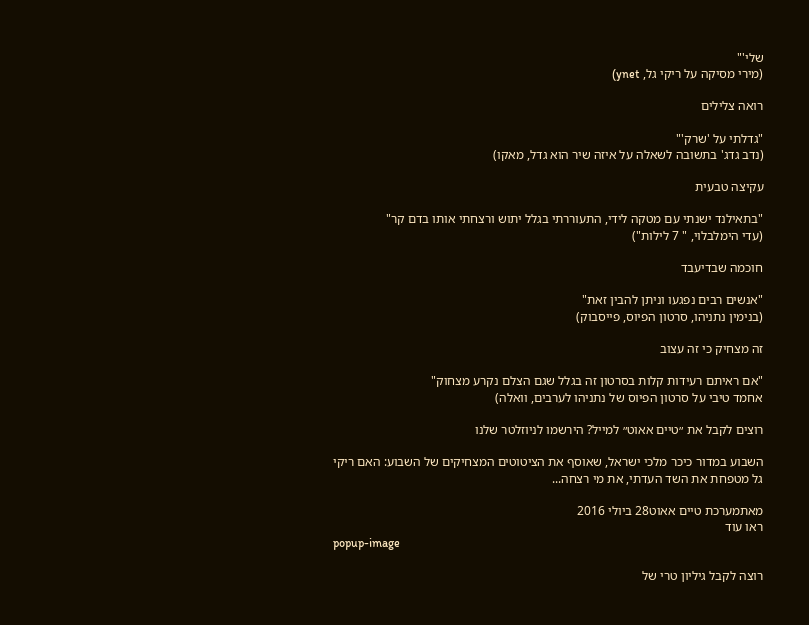שלי'"
(מירי מסיקה על ריקי גל, ynet)

רואה צלילים

"גדלתי על 'שרק'"
(נדב גדג' בתשובה לשאלה על איזה שיר הוא גדל, מאקו)

עקיצה טבעית

"בתאילנד ישנתי עם מטקה לידי, התעוררתי בגלל יתוש ורצחתי אותו בדם קר"
(עדי הימלבלוי, " 7 לילות")

חוכמה שבדיעבד

"אנשים רבים נפגעו וניתן להבין זאת"
(בנימין נתניהו, סרטון הפיוס, פייסבוק)

זה מצחיק כי זה עצוב

"אם ראיתם רעידות קלות בסרטון זה בגלל שגם הצלם נקרע מצחוק"
אחמד טיבי על סרטון הפיוס של נתניהו לערבים, וואלה)

רוצים לקבל את ״טיים אאוט״ למייל? הירשמו לניוזלטר שלנו

השבוע במדור כיכר מלכי ישראל, שאוסף את הציטוטים המצחיקים של השבוע: האם ריקי גל מטפחת את השד העדתי, את מי רצחה...

מאתמערכת טיים אאוט28 ביולי 2016
ראו עוד
popup-image

רוצה לקבל גיליון טרי של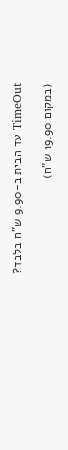TimeOut עד הבית ב-9.90 ש"ח בלבד?

(במקום 19.90 ש"ח)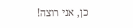כן, אני רוצה!